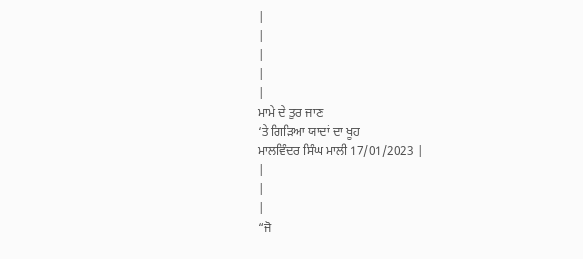|
|
|
|
|
ਮਾਮੇ ਦੇ ਤੁਰ ਜਾਣ
‘ਤੇ ਗਿੜਿਆ ਯਾਦਾਂ ਦਾ ਖੂਹ
ਮਾਲਵਿੰਦਰ ਸਿੰਘ ਮਾਲੀ 17/01/2023 |
|
|
|
“ਜੋ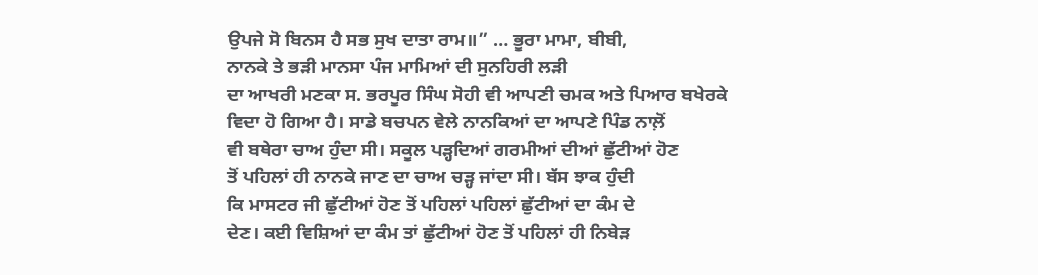ਉਪਜੇ ਸੋ ਬਿਨਸ ਹੈ ਸਭ ਸੁਖ ਦਾਤਾ ਰਾਮ॥” … ਭੂਰਾ ਮਾਮਾ, ਬੀਬੀ,
ਨਾਨਕੇ ਤੇ ਭੜੀ ਮਾਨਸਾ ਪੰਜ ਮਾਮਿਆਂ ਦੀ ਸੁਨਹਿਰੀ ਲੜੀ
ਦਾ ਆਖਰੀ ਮਣਕਾ ਸ. ਭਰਪੂਰ ਸਿੰਘ ਸੋਹੀ ਵੀ ਆਪਣੀ ਚਮਕ ਅਤੇ ਪਿਆਰ ਬਖੇਰਕੇ
ਵਿਦਾ ਹੋ ਗਿਆ ਹੈ। ਸਾਡੇ ਬਚਪਨ ਵੇਲੇ ਨਾਨਕਿਆਂ ਦਾ ਆਪਣੇ ਪਿੰਡ ਨਾਲ਼ੋਂ
ਵੀ ਬਥੇਰਾ ਚਾਅ ਹੁੰਦਾ ਸੀ। ਸਕੂਲ ਪੜ੍ਹਦਿਆਂ ਗਰਮੀਆਂ ਦੀਆਂ ਛੁੱਟੀਆਂ ਹੋਣ
ਤੋਂ ਪਹਿਲਾਂ ਹੀ ਨਾਨਕੇ ਜਾਣ ਦਾ ਚਾਅ ਚੜ੍ਹ ਜਾਂਦਾ ਸੀ। ਬੱਸ ਝਾਕ ਹੁੰਦੀ
ਕਿ ਮਾਸਟਰ ਜੀ ਛੁੱਟੀਆਂ ਹੋਣ ਤੋਂ ਪਹਿਲਾਂ ਪਹਿਲਾਂ ਛੁੱਟੀਆਂ ਦਾ ਕੰਮ ਦੇ
ਦੇਣ। ਕਈ ਵਿਸ਼ਿਆਂ ਦਾ ਕੰਮ ਤਾਂ ਛੁੱਟੀਆਂ ਹੋਣ ਤੋਂ ਪਹਿਲਾਂ ਹੀ ਨਿਬੇੜ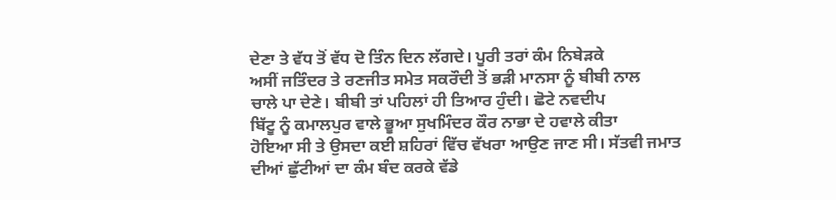ਦੇਣਾ ਤੇ ਵੱਧ ਤੋਂ ਵੱਧ ਦੋ ਤਿੰਨ ਦਿਨ ਲੱਗਦੇ। ਪੂਰੀ ਤਰਾਂ ਕੰਮ ਨਿਬੇੜਕੇ
ਅਸੀਂ ਜਤਿੰਦਰ ਤੇ ਰਣਜੀਤ ਸਮੇਤ ਸਕਰੌਦੀ ਤੋਂ ਭੜੀ ਮਾਨਸਾ ਨੂੰ ਬੀਬੀ ਨਾਲ
ਚਾਲੇ ਪਾ ਦੇਣੇ। ਬੀਬੀ ਤਾਂ ਪਹਿਲਾਂ ਹੀ ਤਿਆਰ ਹੁੰਦੀ। ਛੋਟੇ ਨਵਦੀਪ
ਬਿੱਟੂ ਨੂੰ ਕਮਾਲਪੁਰ ਵਾਲੇ ਭੂਆ ਸੁਖਮਿੰਦਰ ਕੌਰ ਨਾਭਾ ਦੇ ਹਵਾਲੇ ਕੀਤਾ
ਹੋਇਆ ਸੀ ਤੇ ਉਸਦਾ ਕਈ ਸ਼ਹਿਰਾਂ ਵਿੱਚ ਵੱਖਰਾ ਆਉਣ ਜਾਣ ਸੀ। ਸੱਤਵੀ ਜਮਾਤ
ਦੀਆਂ ਛੁੱਟੀਆਂ ਦਾ ਕੰਮ ਬੰਦ ਕਰਕੇ ਵੱਡੇ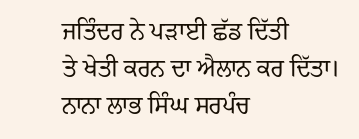ਜਤਿੰਦਰ ਨੇ ਪੜਾਈ ਛੱਡ ਦਿੱਤੀ
ਤੇ ਖੇਤੀ ਕਰਨ ਦਾ ਐਲਾਨ ਕਰ ਦਿੱਤਾ। ਨਾਨਾ ਲਾਭ ਸਿੰਘ ਸਰਪੰਚ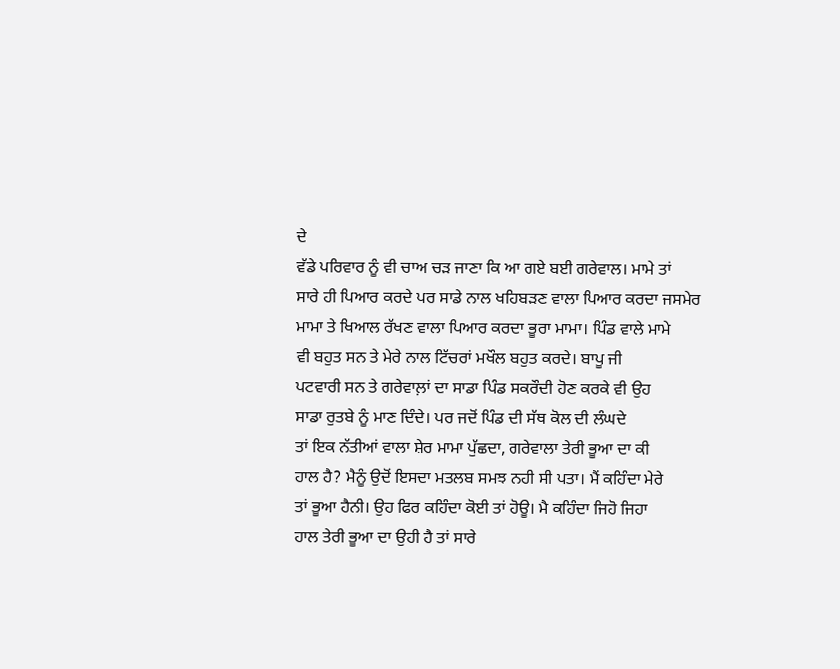ਦੇ
ਵੱਡੇ ਪਰਿਵਾਰ ਨੂੰ ਵੀ ਚਾਅ ਚੜ ਜਾਣਾ ਕਿ ਆ ਗਏ ਬਈ ਗਰੇਵਾਲ। ਮਾਮੇ ਤਾਂ
ਸਾਰੇ ਹੀ ਪਿਆਰ ਕਰਦੇ ਪਰ ਸਾਡੇ ਨਾਲ ਖਹਿਬੜਣ ਵਾਲਾ ਪਿਆਰ ਕਰਦਾ ਜਸਮੇਰ
ਮਾਮਾ ਤੇ ਖਿਆਲ ਰੱਖਣ ਵਾਲਾ ਪਿਆਰ ਕਰਦਾ ਭੂਰਾ ਮਾਮਾ। ਪਿੰਡ ਵਾਲੇ ਮਾਮੇ
ਵੀ ਬਹੁਤ ਸਨ ਤੇ ਮੇਰੇ ਨਾਲ ਟਿੱਚਰਾਂ ਮਖੌਲ ਬਹੁਤ ਕਰਦੇ। ਬਾਪੂ ਜੀ
ਪਟਵਾਰੀ ਸਨ ਤੇ ਗਰੇਵਾਲ਼ਾਂ ਦਾ ਸਾਡਾ ਪਿੰਡ ਸਕਰੌਦੀ ਹੋਣ ਕਰਕੇ ਵੀ ਉਹ
ਸਾਡਾ ਰੁਤਬੇ ਨੂੰ ਮਾਣ ਦਿੰਦੇ। ਪਰ ਜਦੋਂ ਪਿੰਡ ਦੀ ਸੱਥ ਕੋਲ ਦੀ ਲੰਘਦੇ
ਤਾਂ ਇਕ ਨੱਤੀਆਂ ਵਾਲਾ ਸ਼ੇਰ ਮਾਮਾ ਪੁੱਛਦਾ, ਗਰੇਵਾਲਾ ਤੇਰੀ ਭੂਆ ਦਾ ਕੀ
ਹਾਲ ਹੈ? ਮੈਨੂੰ ਉਦੋਂ ਇਸਦਾ ਮਤਲਬ ਸਮਝ ਨਹੀ ਸੀ ਪਤਾ। ਮੈਂ ਕਹਿੰਦਾ ਮੇਰੇ
ਤਾਂ ਭੂਆ ਹੈਨੀ। ਉਹ ਫਿਰ ਕਹਿੰਦਾ ਕੋਈ ਤਾਂ ਹੋਊ। ਮੈ ਕਹਿੰਦਾ ਜਿਹੋ ਜਿਹਾ
ਹਾਲ ਤੇਰੀ ਭੂਆ ਦਾ ਉਹੀ ਹੈ ਤਾਂ ਸਾਰੇ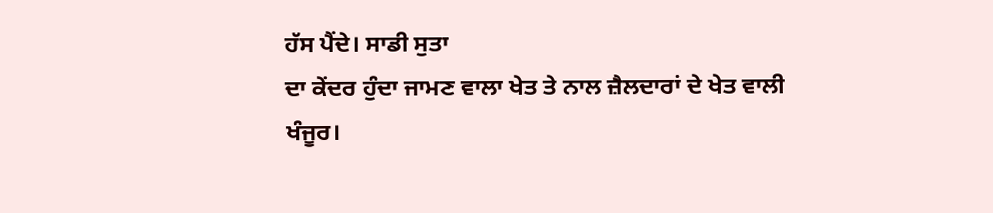ਹੱਸ ਪੈਂਦੇ। ਸਾਡੀ ਸੁਤਾ
ਦਾ ਕੇਂਦਰ ਹੁੰਦਾ ਜਾਮਣ ਵਾਲਾ ਖੇਤ ਤੇ ਨਾਲ ਜ਼ੈਲਦਾਰਾਂ ਦੇ ਖੇਤ ਵਾਲੀ
ਖੰਜੂਰ।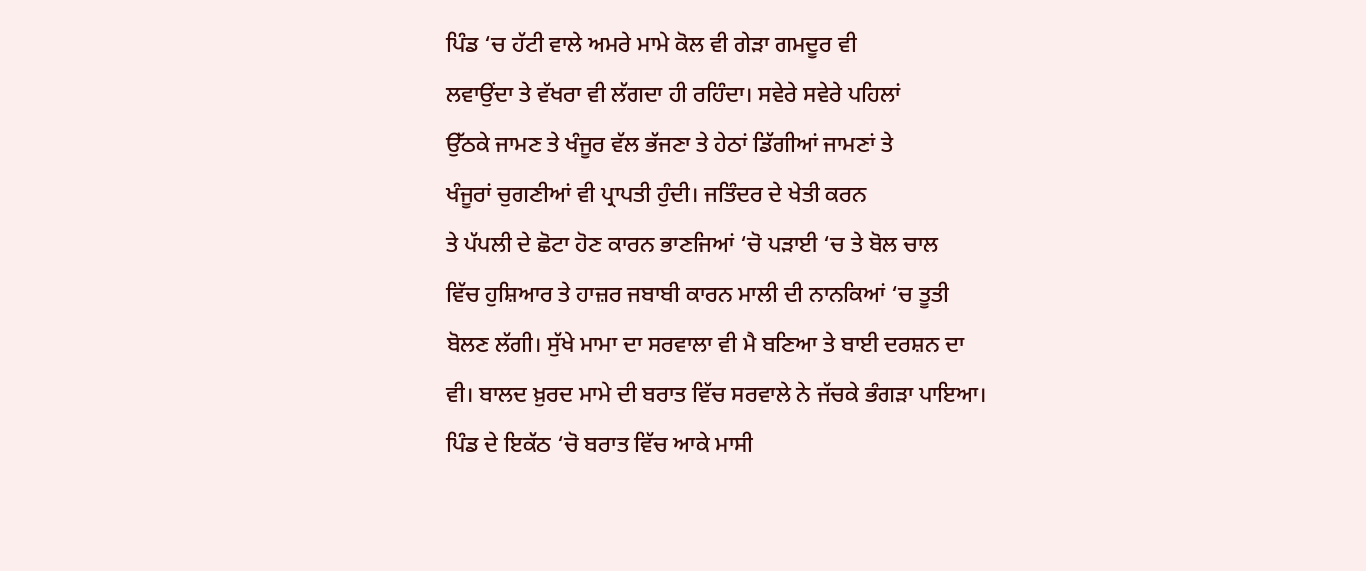ਪਿੰਡ ‘ਚ ਹੱਟੀ ਵਾਲੇ ਅਮਰੇ ਮਾਮੇ ਕੋਲ ਵੀ ਗੇੜਾ ਗਮਦੂਰ ਵੀ
ਲਵਾਉਂਦਾ ਤੇ ਵੱਖਰਾ ਵੀ ਲੱਗਦਾ ਹੀ ਰਹਿੰਦਾ। ਸਵੇਰੇ ਸਵੇਰੇ ਪਹਿਲਾਂ
ਉੱਠਕੇ ਜਾਮਣ ਤੇ ਖੰਜੂਰ ਵੱਲ ਭੱਜਣਾ ਤੇ ਹੇਠਾਂ ਡਿੱਗੀਆਂ ਜਾਮਣਾਂ ਤੇ
ਖੰਜੂਰਾਂ ਚੁਗਣੀਆਂ ਵੀ ਪ੍ਰਾਪਤੀ ਹੁੰਦੀ। ਜਤਿੰਦਰ ਦੇ ਖੇਤੀ ਕਰਨ
ਤੇ ਪੱਪਲੀ ਦੇ ਛੋਟਾ ਹੋਣ ਕਾਰਨ ਭਾਣਜਿਆਂ ‘ਚੋ ਪੜਾਈ ‘ਚ ਤੇ ਬੋਲ ਚਾਲ
ਵਿੱਚ ਹੁਸ਼ਿਆਰ ਤੇ ਹਾਜ਼ਰ ਜਬਾਬੀ ਕਾਰਨ ਮਾਲੀ ਦੀ ਨਾਨਕਿਆਂ ‘ਚ ਤੂਤੀ
ਬੋਲਣ ਲੱਗੀ। ਸੁੱਖੇ ਮਾਮਾ ਦਾ ਸਰਵਾਲਾ ਵੀ ਮੈ ਬਣਿਆ ਤੇ ਬਾਈ ਦਰਸ਼ਨ ਦਾ
ਵੀ। ਬਾਲਦ ਖ਼ੁਰਦ ਮਾਮੇ ਦੀ ਬਰਾਤ ਵਿੱਚ ਸਰਵਾਲੇ ਨੇ ਜੱਚਕੇ ਭੰਗੜਾ ਪਾਇਆ।
ਪਿੰਡ ਦੇ ਇਕੱਠ ‘ਚੋ ਬਰਾਤ ਵਿੱਚ ਆਕੇ ਮਾਸੀ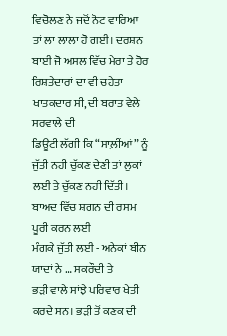ਵਿਚੋਲਣ ਨੇ ਜਦੋਂ ਨੋਟ ਵਾਰਿਆ
ਤਾਂ ਲਾ ਲਾਲਾ ਹੋ ਗਈ। ਦਰਸ਼ਨ ਬਾਈ ਜੋ ਅਸਲ ਵਿੱਚ ਮੇਰਾ ਤੇ ਹੋਰ
ਰਿਸ਼ਤੇਦਾਰਾਂ ਦਾ ਵੀ ਚਹੇਤਾ ਖਾਤਕਦਾਰ ਸੀ, ਦੀ ਬਰਾਤ ਵੇਲੇ ਸਰਵਾਲੇ ਦੀ
ਡਿਊਟੀ ਲੱਗੀ ਕਿ “ਸਾਲ਼ੀਂਆਂ” ਨੂੰ ਜੁੱਤੀ ਨਹੀ ਚੁੱਕਣ ਦੇਣੀ ਤਾਂ ਲੁਕਾਂ
ਲਈ ਤੇ ਚੁੱਕਣ ਨਹੀ ਦਿੱਤੀ। ਬਾਅਦ ਵਿੱਚ ਸ਼ਗਨ ਦੀ ਰਸਮ ਪੂਰੀ ਕਰਨ ਲਈ
ਮੰਗਕੇ ਜੁੱਤੀ ਲਈ - ਅਨੇਕਾਂ ਬੀਨ ਯਾਦਾਂ ਨੇ … ਸਕਰੌਦੀ ਤੇ
ਭੜੀ ਵਾਲੇ ਸਾਂਝੇ ਪਰਿਵਾਰ ਖੇਤੀ ਕਰਦੇ ਸਨ। ਭੜੀ ਤੋਂ ਕਣਕ ਦੀ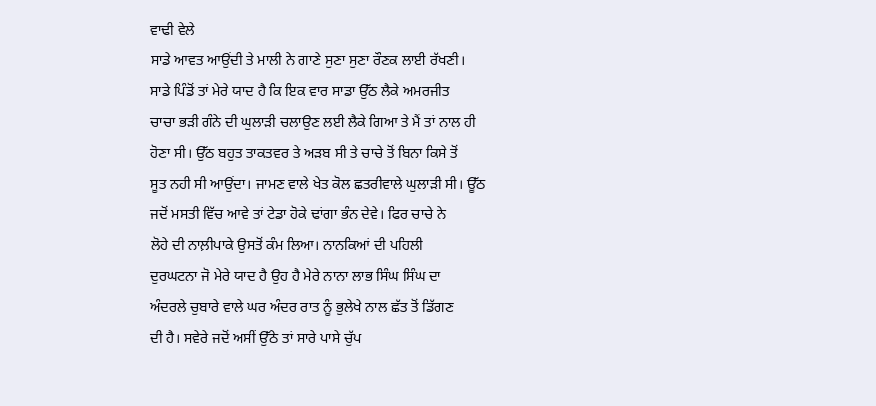ਵਾਢੀ ਵੇਲੇ
ਸਾਡੇ ਆਵਤ ਆਉਂਦੀ ਤੇ ਮਾਲੀ ਨੇ ਗਾਣੇ ਸੁਣਾ ਸੁਣਾ ਰੌਣਕ ਲਾਈ ਰੱਖਣੀ।
ਸਾਡੇ ਪਿੰਡੋਂ ਤਾਂ ਮੇਰੇ ਯਾਦ ਹੈ ਕਿ ਇਕ ਵਾਰ ਸਾਡਾ ਉੱਠ ਲੈਕੇ ਅਮਰਜੀਤ
ਚਾਚਾ ਭੜੀ ਗੰਨੇ ਦੀ ਘੁਲਾੜੀ ਚਲਾਉਣ ਲਈ ਲੈਕੇ ਗਿਆ ਤੇ ਮੈਂ ਤਾਂ ਨਾਲ ਹੀ
ਹੋਣਾ ਸੀ। ਉੱਠ ਬਹੁਤ ਤਾਕਤਵਰ ਤੇ ਅੜਬ ਸੀ ਤੇ ਚਾਚੇ ਤੋਂ ਬਿਨਾ ਕਿਸੇ ਤੋਂ
ਸੂਤ ਨਹੀ ਸੀ ਆਉਂਦਾ। ਜਾਮਣ ਵਾਲੇ ਖੇਤ ਕੋਲ ਛਤਰੀਵਾਲੇ ਘੁਲਾੜੀ ਸੀ। ਊੱਠ
ਜਦੋਂ ਮਸਤੀ ਵਿੱਚ ਆਵੇ ਤਾਂ ਟੇਡਾ ਹੋਕੇ ਢਾਂਗਾ ਭੰਨ ਦੇਵੇ। ਫਿਰ ਚਾਚੇ ਨੇ
ਲੋਹੇ ਦੀ ਨਾਲ਼ੀਪਾਕੇ ਉਸਤੋਂ ਕੰਮ ਲਿਆ। ਨਾਨਕਿਆਂ ਦੀ ਪਹਿਲੀ
ਦੁਰਘਟਨਾ ਜੋ ਮੇਰੇ ਯਾਦ ਹੈ ਉਹ ਹੈ ਮੇਰੇ ਨਾਨਾ ਲਾਭ ਸਿੰਘ ਸਿੰਘ ਦਾ
ਅੰਦਰਲੇ ਚੁਬਾਰੇ ਵਾਲੇ ਘਰ ਅੰਦਰ ਰਾਤ ਨੂੰ ਭੁਲੇਖੇ ਨਾਲ ਛੱਤ ਤੋਂ ਡਿੱਗਣ
ਦੀ ਹੈ। ਸਵੇਰੇ ਜਦੋਂ ਅਸੀਂ ਉੱਠੇ ਤਾਂ ਸਾਰੇ ਪਾਸੇ ਚੁੱਪ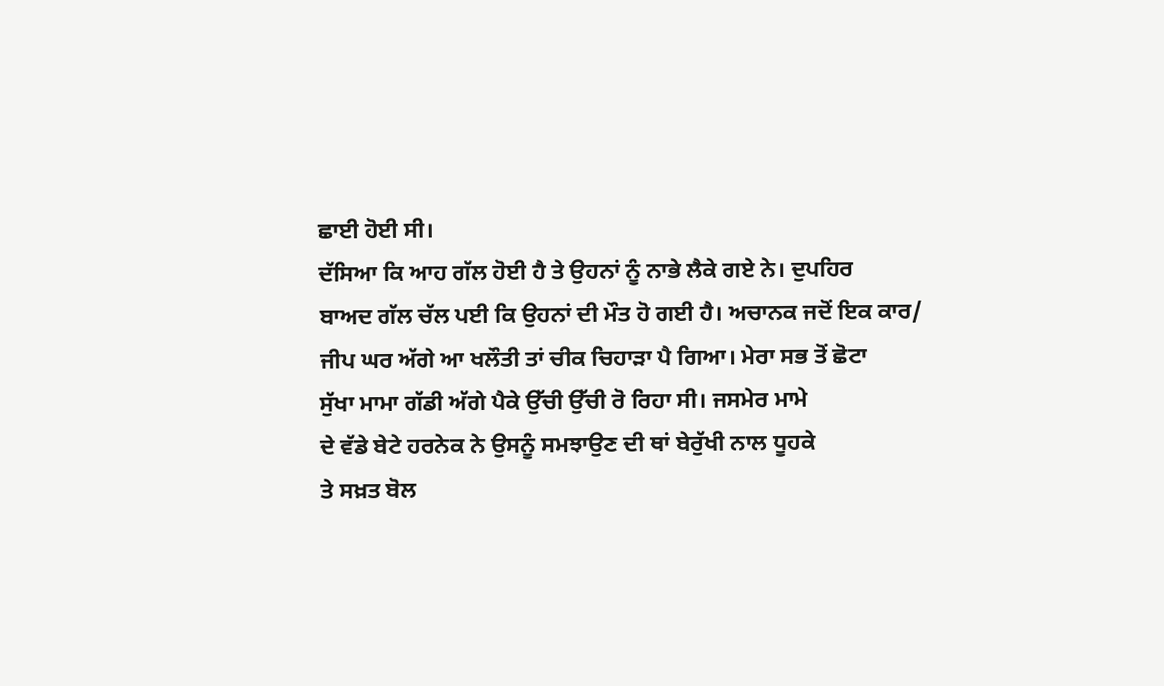ਛਾਈ ਹੋਈ ਸੀ।
ਦੱਸਿਆ ਕਿ ਆਹ ਗੱਲ ਹੋਈ ਹੈ ਤੇ ਉਹਨਾਂ ਨੂੰ ਨਾਭੇ ਲੈਕੇ ਗਏ ਨੇ। ਦੁਪਹਿਰ
ਬਾਅਦ ਗੱਲ ਚੱਲ ਪਈ ਕਿ ਉਹਨਾਂ ਦੀ ਮੌਤ ਹੋ ਗਈ ਹੈ। ਅਚਾਨਕ ਜਦੋਂ ਇਕ ਕਾਰ/
ਜੀਪ ਘਰ ਅੱਗੇ ਆ ਖਲੌਤੀ ਤਾਂ ਚੀਕ ਚਿਹਾੜਾ ਪੈ ਗਿਆ। ਮੇਰਾ ਸਭ ਤੋਂ ਛੋਟਾ
ਸੁੱਖਾ ਮਾਮਾ ਗੱਡੀ ਅੱਗੇ ਪੈਕੇ ਉੱਚੀ ਉੱਚੀ ਰੋ ਰਿਹਾ ਸੀ। ਜਸਮੇਰ ਮਾਮੇ
ਦੇ ਵੱਡੇ ਬੇਟੇ ਹਰਨੇਕ ਨੇ ਉਸਨੂੰ ਸਮਝਾਉਣ ਦੀ ਥਾਂ ਬੇਰੁੱਖੀ ਨਾਲ ਧੂਹਕੇ
ਤੇ ਸਖ਼ਤ ਬੋਲ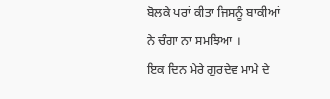ਬੋਲਕੇ ਪਰਾਂ ਕੀਤਾ ਜਿਸਨੂੰ ਬਾਕੀਆਂ ਨੇ ਚੰਗਾ ਨਾ ਸਮਝਿਆ ।
ਇਕ ਦਿਨ ਮੇਰੇ ਗੁਰਦੇਵ ਮਾਮੇ ਦੇ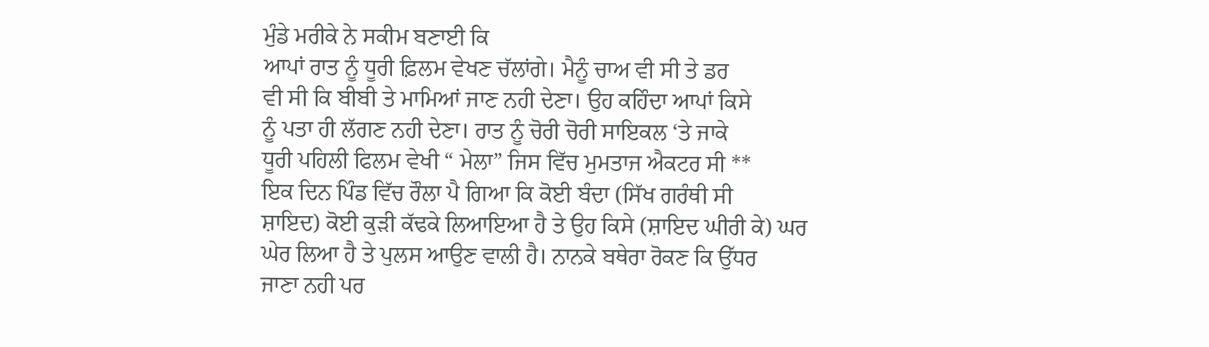ਮੁੰਡੇ ਮਰੀਕੇ ਨੇ ਸਕੀਮ ਬਣਾਈ ਕਿ
ਆਪਾਂ ਰਾਤ ਨੂੰ ਧੂਰੀ ਫ਼ਿਲਮ ਵੇਖਣ ਚੱਲਾਂਗੇ। ਮੈਨੂੰ ਚਾਅ ਵੀ ਸੀ ਤੇ ਡਰ
ਵੀ ਸੀ ਕਿ ਬੀਬੀ ਤੇ ਮਾਮਿਆਂ ਜਾਣ ਨਹੀ ਦੇਣਾ। ਉਹ ਕਹਿੰਦਾ ਆਪਾਂ ਕਿਸੇ
ਨੂੰ ਪਤਾ ਹੀ ਲੱਗਣ ਨਹੀ ਦੇਣਾ। ਰਾਤ ਨੂੰ ਚੋਰੀ ਚੋਰੀ ਸਾਇਕਲ ‘ਤੇ ਜਾਕੇ
ਧੂਰੀ ਪਹਿਲੀ ਫਿਲਮ ਵੇਖੀ “ ਮੇਲਾ” ਜਿਸ ਵਿੱਚ ਮੁਮਤਾਜ ਐਕਟਰ ਸੀ **
ਇਕ ਦਿਨ ਪਿੰਡ ਵਿੱਚ ਰੌਲਾ ਪੈ ਗਿਆ ਕਿ ਕੋਈ ਬੰਦਾ (ਸਿੱਖ ਗਰੰਥੀ ਸੀ
ਸ਼ਾਇਦ) ਕੋਈ ਕੁੜੀ ਕੱਢਕੇ ਲਿਆਇਆ ਹੈ ਤੇ ਉਹ ਕਿਸੇ (ਸ਼ਾਇਦ ਘੀਰੀ ਕੇ) ਘਰ
ਘੇਰ ਲਿਆ ਹੈ ਤੇ ਪੁਲਸ ਆਉਣ ਵਾਲੀ ਹੈ। ਨਾਨਕੇ ਬਥੇਰਾ ਰੋਕਣ ਕਿ ਉੱਧਰ
ਜਾਣਾ ਨਹੀ ਪਰ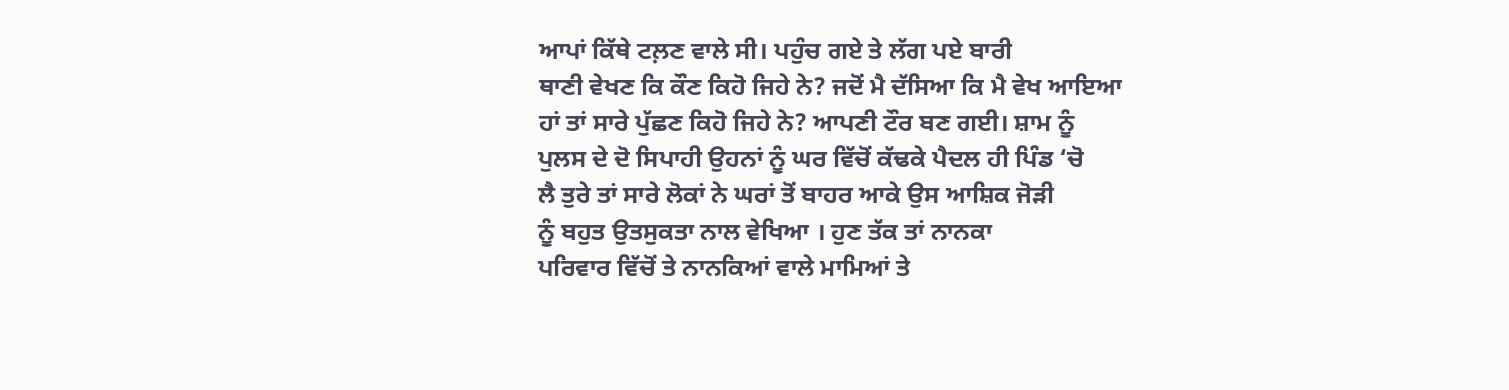ਆਪਾਂ ਕਿੱਥੇ ਟਲ਼ਣ ਵਾਲੇ ਸੀ। ਪਹੁੰਚ ਗਏ ਤੇ ਲੱਗ ਪਏ ਬਾਰੀ
ਥਾਣੀ ਵੇਖਣ ਕਿ ਕੌਣ ਕਿਹੋ ਜਿਹੇ ਨੇ? ਜਦੋਂ ਮੈ ਦੱਸਿਆ ਕਿ ਮੈ ਵੇਖ ਆਇਆ
ਹਾਂ ਤਾਂ ਸਾਰੇ ਪੁੱਛਣ ਕਿਹੋ ਜਿਹੇ ਨੇ? ਆਪਣੀ ਟੌਰ ਬਣ ਗਈ। ਸ਼ਾਮ ਨੂੰ
ਪੁਲਸ ਦੇ ਦੋ ਸਿਪਾਹੀ ਉਹਨਾਂ ਨੂੰ ਘਰ ਵਿੱਚੋਂ ਕੱਢਕੇ ਪੈਦਲ ਹੀ ਪਿੰਡ ‘ਚੋ
ਲੈ ਤੁਰੇ ਤਾਂ ਸਾਰੇ ਲੋਕਾਂ ਨੇ ਘਰਾਂ ਤੋਂ ਬਾਹਰ ਆਕੇ ਉਸ ਆਸ਼ਿਕ ਜੋੜੀ
ਨੂੰ ਬਹੁਤ ਉਤਸੁਕਤਾ ਨਾਲ ਵੇਖਿਆ । ਹੁਣ ਤੱਕ ਤਾਂ ਨਾਨਕਾ
ਪਰਿਵਾਰ ਵਿੱਚੋਂ ਤੇ ਨਾਨਕਿਆਂ ਵਾਲੇ ਮਾਮਿਆਂ ਤੇ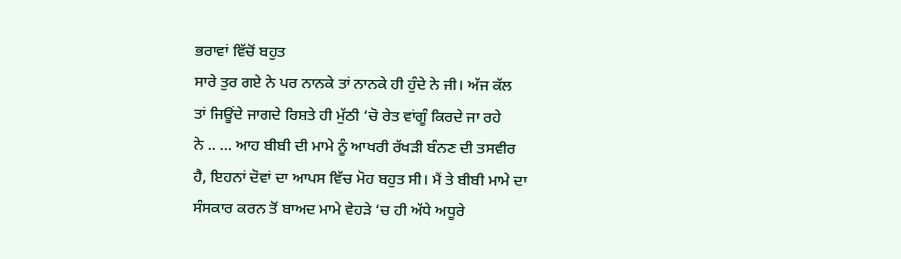ਭਰਾਵਾਂ ਵਿੱਚੋਂ ਬਹੁਤ
ਸਾਰੇ ਤੁਰ ਗਏ ਨੇ ਪਰ ਨਾਨਕੇ ਤਾਂ ਨਾਨਕੇ ਹੀ ਹੁੰਦੇ ਨੇ ਜੀ। ਅੱਜ ਕੱਲ
ਤਾਂ ਜਿਊਂਦੇ ਜਾਗਦੇ ਰਿਸ਼ਤੇ ਹੀ ਮੁੱਠੀ ‘ਚੋ ਰੇਤ ਵਾਂਗੂੰ ਕਿਰਦੇ ਜਾ ਰਹੇ
ਨੇ .. … ਆਹ ਬੀਬੀ ਦੀ ਮਾਮੇ ਨੂੰ ਆਖਰੀ ਰੱਖੜੀ ਬੰਨਣ ਦੀ ਤਸਵੀਰ
ਹੈ, ਇਹਨਾਂ ਦੋਵਾਂ ਦਾ ਆਪਸ ਵਿੱਚ ਮੋਹ ਬਹੁਤ ਸੀ। ਮੈਂ ਤੇ ਬੀਬੀ ਮਾਮੇ ਦਾ
ਸੰਸਕਾਰ ਕਰਨ ਤੋਂ ਬਾਅਦ ਮਾਮੇ ਵੇਹੜੇ ‘ਚ ਹੀ ਅੱਧੇ ਅਧੂਰੇ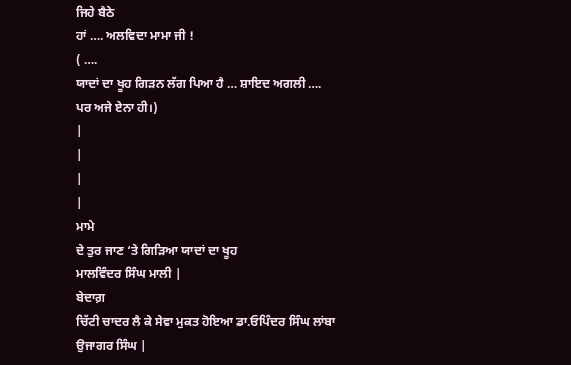ਜਿਹੇ ਬੈਠੇ
ਹਾਂ …. ਅਲਵਿਦਾ ਮਾਮਾ ਜੀ !
( ….
ਯਾਦਾਂ ਦਾ ਖੂਹ ਗਿੜਨ ਲੱਗ ਪਿਆ ਹੈ … ਸ਼ਾਇਦ ਅਗਲੀ …. ਪਰ ਅਜੇ ਏਨਾ ਹੀ।)
|
|
|
|
ਮਾਮੇ
ਦੇ ਤੁਰ ਜਾਣ ‘ਤੇ ਗਿੜਿਆ ਯਾਦਾਂ ਦਾ ਖੂਹ
ਮਾਲਵਿੰਦਰ ਸਿੰਘ ਮਾਲੀ |
ਬੇਦਾਗ਼
ਚਿੱਟੀ ਚਾਦਰ ਲੈ ਕੇ ਸੇਵਾ ਮੁਕਤ ਹੋਇਆ ਡਾ.ਓਪਿੰਦਰ ਸਿੰਘ ਲਾਂਬਾ
ਉਜਾਗਰ ਸਿੰਘ |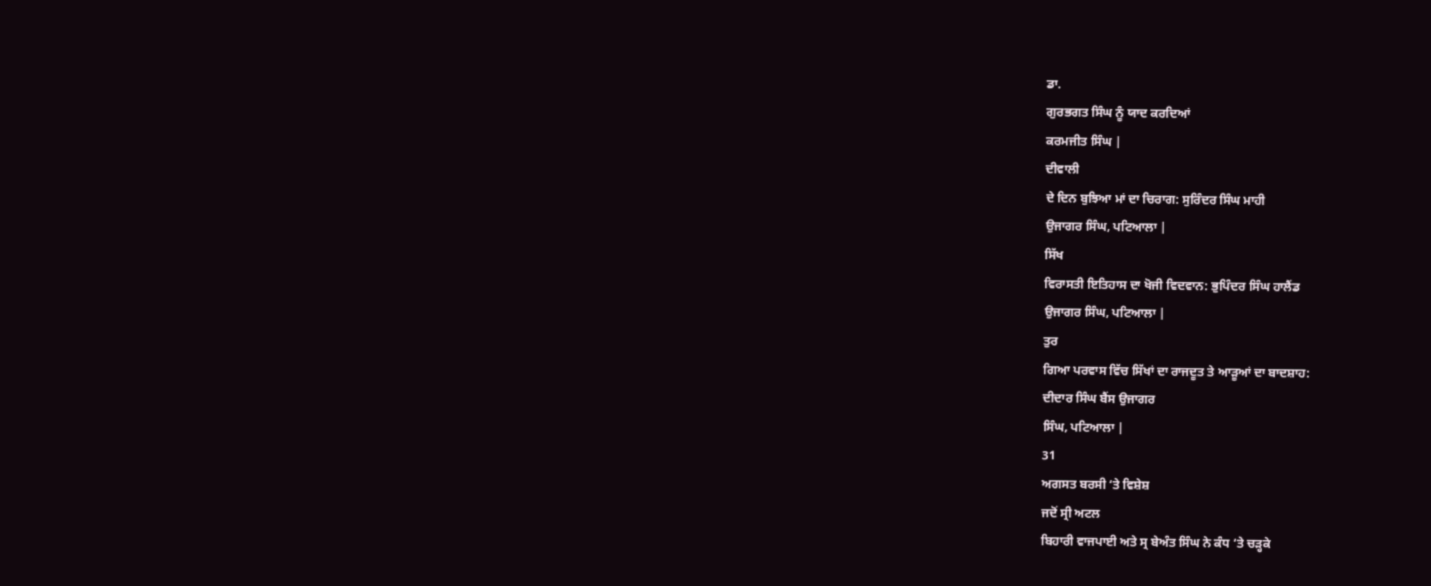ਡਾ.
ਗੁਰਭਗਤ ਸਿੰਘ ਨੂੰ ਯਾਦ ਕਰਦਿਆਂ
ਕਰਮਜੀਤ ਸਿੰਘ |
ਦੀਵਾਲੀ
ਦੇ ਦਿਨ ਬੁਝਿਆ ਮਾਂ ਦਾ ਚਿਰਾਗ: ਸੁਰਿੰਦਰ ਸਿੰਘ ਮਾਹੀ
ਉਜਾਗਰ ਸਿੰਘ, ਪਟਿਆਲਾ |
ਸਿੱਖ
ਵਿਰਾਸਤੀ ਇਤਿਹਾਸ ਦਾ ਖੋਜੀ ਵਿਦਵਾਨ: ਭੁਪਿੰਦਰ ਸਿੰਘ ਹਾਲੈਂਡ
ਉਜਾਗਰ ਸਿੰਘ, ਪਟਿਆਲਾ |
ਤੁਰ
ਗਿਆ ਪਰਵਾਸ ਵਿੱਚ ਸਿੱਖਾਂ ਦਾ ਰਾਜਦੂਤ ਤੇ ਆੜੂਆਂ ਦਾ ਬਾਦਸ਼ਾਹ:
ਦੀਦਾਰ ਸਿੰਘ ਬੈਂਸ ਉਜਾਗਰ
ਸਿੰਘ, ਪਟਿਆਲਾ |
31
ਅਗਸਤ ਬਰਸੀ ‘ਤੇ ਵਿਸ਼ੇਸ਼
ਜਦੋਂ ਸ੍ਰੀ ਅਟਲ
ਬਿਹਾਰੀ ਵਾਜਪਾਈ ਅਤੇ ਸ੍ਰ ਬੇਅੰਤ ਸਿੰਘ ਨੇ ਕੰਧ ‘ਤੇ ਚੜ੍ਹਕੇ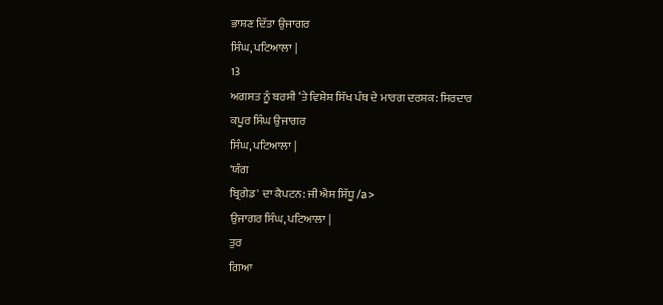ਭਾਸ਼ਣ ਦਿੱਤਾ ਉਜਾਗਰ
ਸਿੰਘ, ਪਟਿਆਲਾ |
13
ਅਗਸਤ ਨੂੰ ਬਰਸੀ ‘ਤੇ ਵਿਸ਼ੇਸ਼ ਸਿੱਖ ਪੰਥ ਦੇ ਮਾਰਗ ਦਰਸ਼ਕ: ਸਿਰਦਾਰ
ਕਪੂਰ ਸਿੰਘ ਉਜਾਗਰ
ਸਿੰਘ, ਪਟਿਆਲਾ |
'ਯੰਗ
ਬ੍ਰਿਗੇਡ' ਦਾ ਕੈਪਟਨ: ਜੀ ਐਸ ਸਿੱਧੂ /a>
ਉਜਾਗਰ ਸਿੰਘ, ਪਟਿਆਲਾ |
ਤੁਰ
ਗਿਆ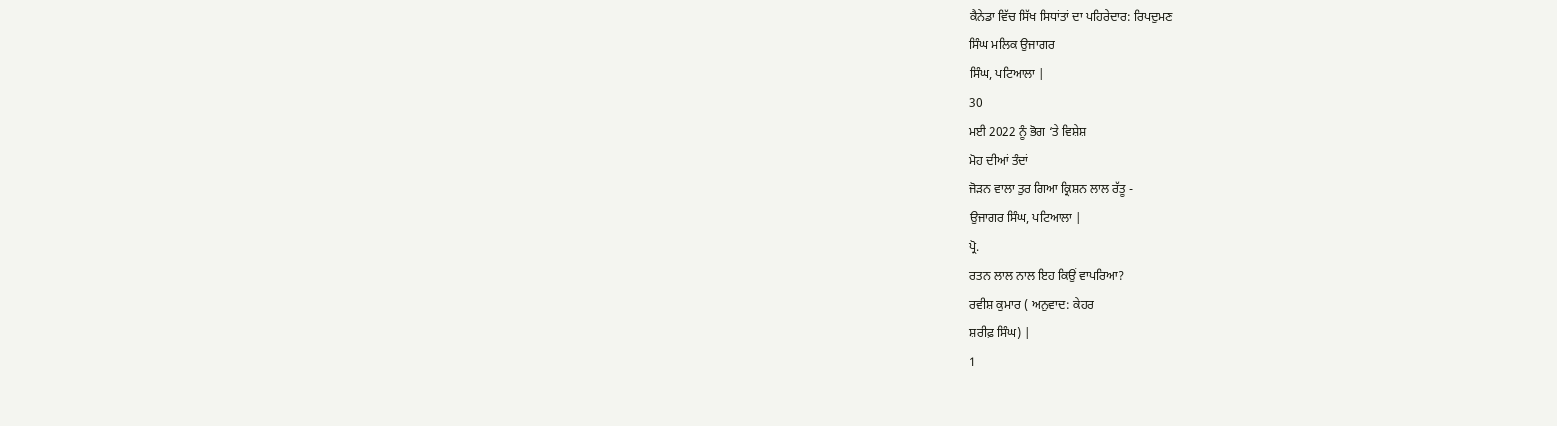ਕੈਨੇਡਾ ਵਿੱਚ ਸਿੱਖ ਸਿਧਾਂਤਾਂ ਦਾ ਪਹਿਰੇਦਾਰ: ਰਿਪਦੁਮਣ
ਸਿੰਘ ਮਲਿਕ ਉਜਾਗਰ
ਸਿੰਘ, ਪਟਿਆਲਾ |
30
ਮਈ 2022 ਨੂੰ ਭੋਗ ‘ਤੇ ਵਿਸ਼ੇਸ਼
ਮੋਹ ਦੀਆਂ ਤੰਦਾਂ
ਜੋੜਨ ਵਾਲਾ ਤੁਰ ਗਿਆ ਕ੍ਰਿਸ਼ਨ ਲਾਲ ਰੱਤੂ -
ਉਜਾਗਰ ਸਿੰਘ, ਪਟਿਆਲਾ |
ਪ੍ਰੋ.
ਰਤਨ ਲਾਲ ਨਾਲ ਇਹ ਕਿਉਂ ਵਾਪਰਿਆ?
ਰਵੀਸ਼ ਕੁਮਾਰ ( ਅਨੁਵਾਦ: ਕੇਹਰ
ਸ਼ਰੀਫ਼ ਸਿੰਘ) |
1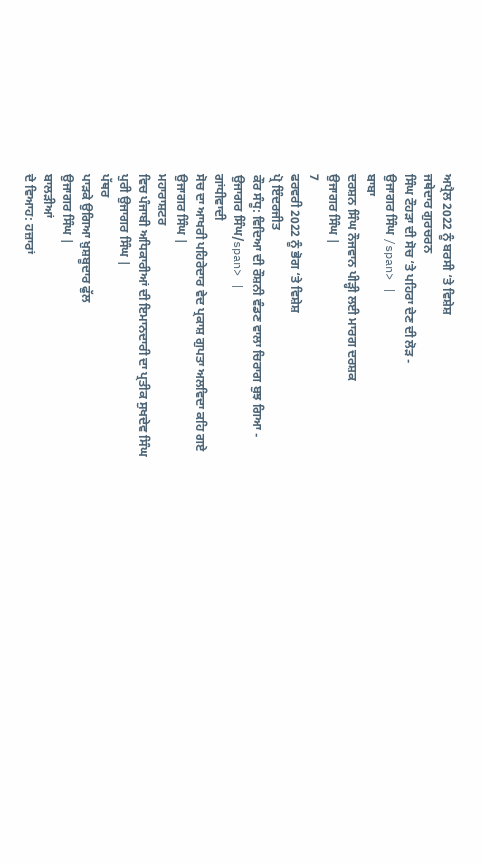ਅਪ੍ਰੈਲ 2022 ਨੂੰ ਬਰਸੀ ‘ਤੇ ਵਿਸ਼ੇਸ਼
ਜਥੇਦਾਰ ਗੁਰਚਰਨ
ਸਿੰਘ ਟੌਹੜਾ ਦੀ ਸੋਚ ‘ਤੇ ਪਹਿਰਾ ਦੇਣ ਦੀ ਲੋੜ -
ਉਜਾਗਰ ਸਿੰਘ /span> |
ਬਾਬਾ
ਦਰਸ਼ਨ ਸਿੰਘ ਨੌਜਵਾਨ ਪੀੜ੍ਹੀ ਲਈ ਮਾਰਗ ਦਰਸ਼ਕ
ਉਜਾਗਰ ਸਿੰਘ |
7
ਫਰਵਰੀ 2022 ਨੂੰ ਭੋਗ ‘ਤੇ ਵਿਸ਼ੇਸ਼
ਪ੍ਰੋ ਇੰਦਰਜੀਤ
ਕੌਰ ਸੰਧੂ: ਵਿਦਿਆ ਦੀ ਰੌਸ਼ਨੀ ਵੰਡਣ ਵਾਲਾ ਚਿਰਾਗ ਬੁਝ ਗਿਆ -
ਉਜਾਗਰ ਸਿੰਘ/span> |
ਗਾਂਧੀਵਾਦੀ
ਸੋਚ ਦਾ ਆਖਰੀ ਪਹਿਰੇਦਾਰ ਵੇਦ ਪ੍ਰਕਾਸ਼ ਗੁਪਤਾ ਅਲਵਿਦਾ ਕਹਿ ਗਏ
ਉਜਾਗਰ ਸਿੰਘ |
ਮਹਾਰਾਸ਼ਟਰ
ਵਿਚ ਪੰਜਾਬੀ ਅਧਿਕਾਰੀਆਂ ਦੀ ਇਮਾਨਦਾਰੀ ਦਾ ਪ੍ਰਤੀਕ ਸੁਖਦੇਵ ਸਿੰਘ
ਪੁਰੀ ਉਜਾਗਰ ਸਿੰਘ |
ਪੱਥਰ
ਪਾੜਕੇ ਉਗਿਆ ਖ਼ੁਸ਼ਬੂਦਾਰ ਫੁੱਲ
ਉਜਾਗਰ ਸਿੰਘ |
ਬਾਲੜੀਆਂ
ਦੇ ਵਿਆਹ: ਹਜ਼ਾਰਾਂ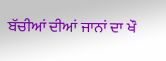ਬੱਚੀਆਂ ਦੀਆਂ ਜਾਨਾਂ ਦਾ ਖੌ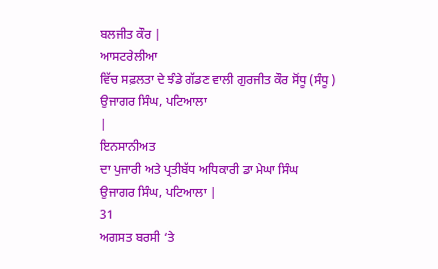ਬਲਜੀਤ ਕੌਰ |
ਆਸਟਰੇਲੀਆ
ਵਿੱਚ ਸਫ਼ਲਤਾ ਦੇ ਝੰਡੇ ਗੱਡਣ ਵਾਲੀ ਗੁਰਜੀਤ ਕੌਰ ਸੋਂਧੂ (ਸੰਧੂ )
ਉਜਾਗਰ ਸਿੰਘ, ਪਟਿਆਲਾ
|
ਇਨਸਾਨੀਅਤ
ਦਾ ਪੁਜਾਰੀ ਅਤੇ ਪ੍ਰਤੀਬੱਧ ਅਧਿਕਾਰੀ ਡਾ ਮੇਘਾ ਸਿੰਘ
ਉਜਾਗਰ ਸਿੰਘ, ਪਟਿਆਲਾ |
31
ਅਗਸਤ ਬਰਸੀ ‘ਤੇ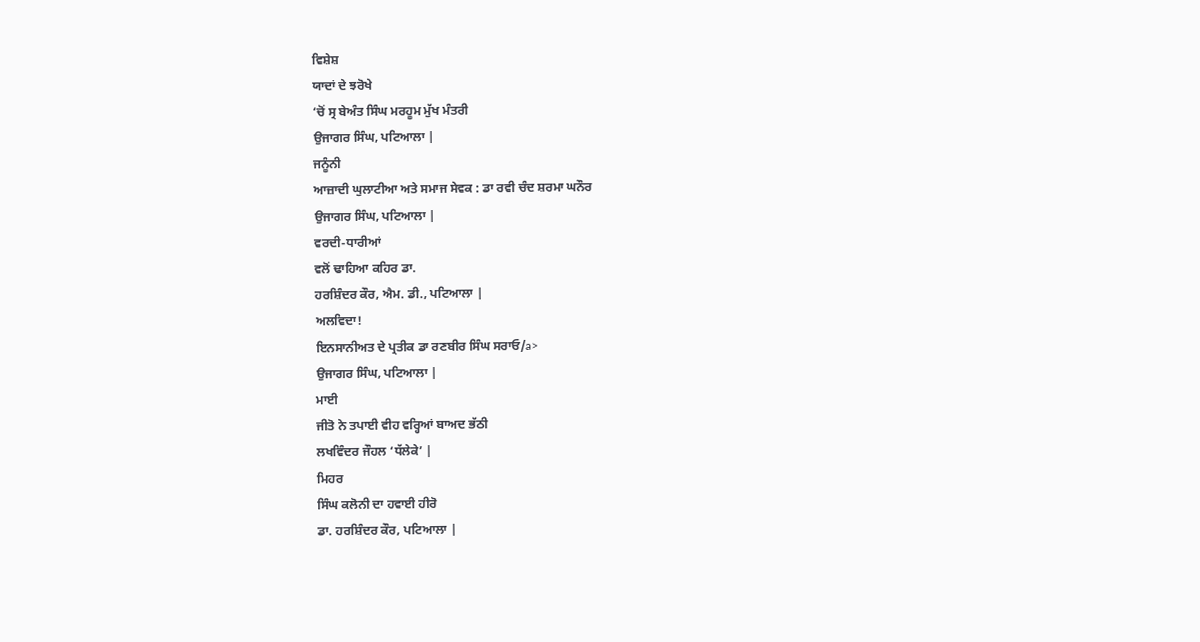ਵਿਸ਼ੇਸ਼
ਯਾਦਾਂ ਦੇ ਝਰੋਖੇ
‘ਚੋਂ ਸ੍ਰ ਬੇਅੰਤ ਸਿੰਘ ਮਰਹੂਮ ਮੁੱਖ ਮੰਤਰੀ
ਉਜਾਗਰ ਸਿੰਘ, ਪਟਿਆਲਾ |
ਜਨੂੰਨੀ
ਆਜ਼ਾਦੀ ਘੁਲਾਟੀਆ ਅਤੇ ਸਮਾਜ ਸੇਵਕ : ਡਾ ਰਵੀ ਚੰਦ ਸ਼ਰਮਾ ਘਨੌਰ
ਉਜਾਗਰ ਸਿੰਘ, ਪਟਿਆਲਾ |
ਵਰਦੀ-ਧਾਰੀਆਂ
ਵਲੋਂ ਢਾਹਿਆ ਕਹਿਰ ਡਾ.
ਹਰਸ਼ਿੰਦਰ ਕੌਰ, ਐਮ. ਡੀ., ਪਟਿਆਲਾ |
ਅਲਵਿਦਾ!
ਇਨਸਾਨੀਅਤ ਦੇ ਪ੍ਰਤੀਕ ਡਾ ਰਣਬੀਰ ਸਿੰਘ ਸਰਾਓ/a>
ਉਜਾਗਰ ਸਿੰਘ, ਪਟਿਆਲਾ |
ਮਾਈ
ਜੀਤੋ ਨੇ ਤਪਾਈ ਵੀਹ ਵਰ੍ਹਿਆਂ ਬਾਅਦ ਭੱਠੀ
ਲਖਵਿੰਦਰ ਜੌਹਲ ‘ਧੱਲੇਕੇ’ |
ਮਿਹਰ
ਸਿੰਘ ਕਲੋਨੀ ਦਾ ਹਵਾਈ ਹੀਰੋ
ਡਾ. ਹਰਸ਼ਿੰਦਰ ਕੌਰ, ਪਟਿਆਲਾ |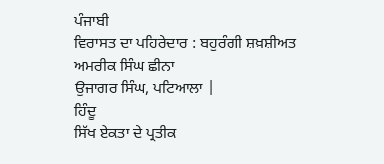ਪੰਜਾਬੀ
ਵਿਰਾਸਤ ਦਾ ਪਹਿਰੇਦਾਰ : ਬਹੁਰੰਗੀ ਸ਼ਖ਼ਸ਼ੀਅਤ ਅਮਰੀਕ ਸਿੰਘ ਛੀਨਾ
ਉਜਾਗਰ ਸਿੰਘ, ਪਟਿਆਲਾ |
ਹਿੰਦੂ
ਸਿੱਖ ਏਕਤਾ ਦੇ ਪ੍ਰਤੀਕ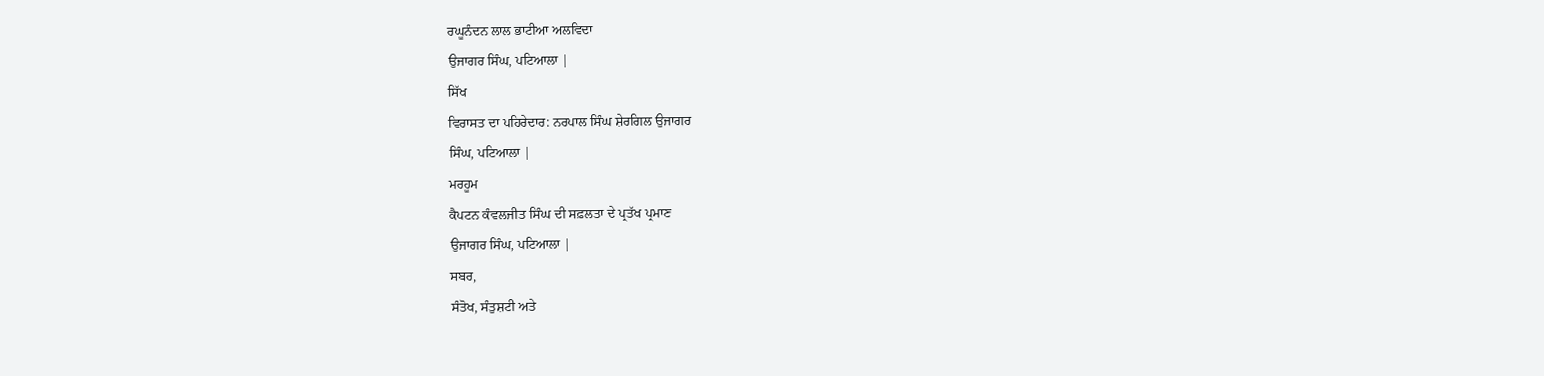ਰਘੂਨੰਦਨ ਲਾਲ ਭਾਟੀਆ ਅਲਵਿਦਾ
ਉਜਾਗਰ ਸਿੰਘ, ਪਟਿਆਲਾ |
ਸਿੱਖ
ਵਿਰਾਸਤ ਦਾ ਪਹਿਰੇਦਾਰ: ਨਰਪਾਲ ਸਿੰਘ ਸ਼ੇਰਗਿਲ ਉਜਾਗਰ
ਸਿੰਘ, ਪਟਿਆਲਾ |
ਮਰਹੂਮ
ਕੈਪਟਨ ਕੰਵਲਜੀਤ ਸਿੰਘ ਦੀ ਸਫ਼ਲਤਾ ਦੇ ਪ੍ਰਤੱਖ ਪ੍ਰਮਾਣ
ਉਜਾਗਰ ਸਿੰਘ, ਪਟਿਆਲਾ |
ਸਬਰ,
ਸੰਤੋਖ, ਸੰਤੁਸ਼ਟੀ ਅਤੇ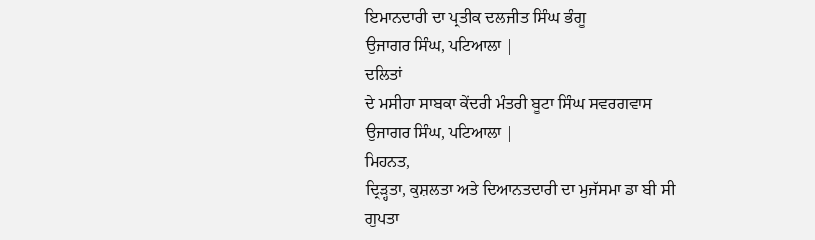ਇਮਾਨਦਾਰੀ ਦਾ ਪ੍ਰਤੀਕ ਦਲਜੀਤ ਸਿੰਘ ਭੰਗੂ
ਉਜਾਗਰ ਸਿੰਘ, ਪਟਿਆਲਾ |
ਦਲਿਤਾਂ
ਦੇ ਮਸੀਹਾ ਸਾਬਕਾ ਕੇਂਦਰੀ ਮੰਤਰੀ ਬੂਟਾ ਸਿੰਘ ਸਵਰਗਵਾਸ
ਉਜਾਗਰ ਸਿੰਘ, ਪਟਿਆਲਾ |
ਮਿਹਨਤ,
ਦ੍ਰਿੜ੍ਹਤਾ, ਕੁਸ਼ਲਤਾ ਅਤੇ ਦਿਆਨਤਦਾਰੀ ਦਾ ਮੁਜੱਸਮਾ ਡਾ ਬੀ ਸੀ
ਗੁਪਤਾ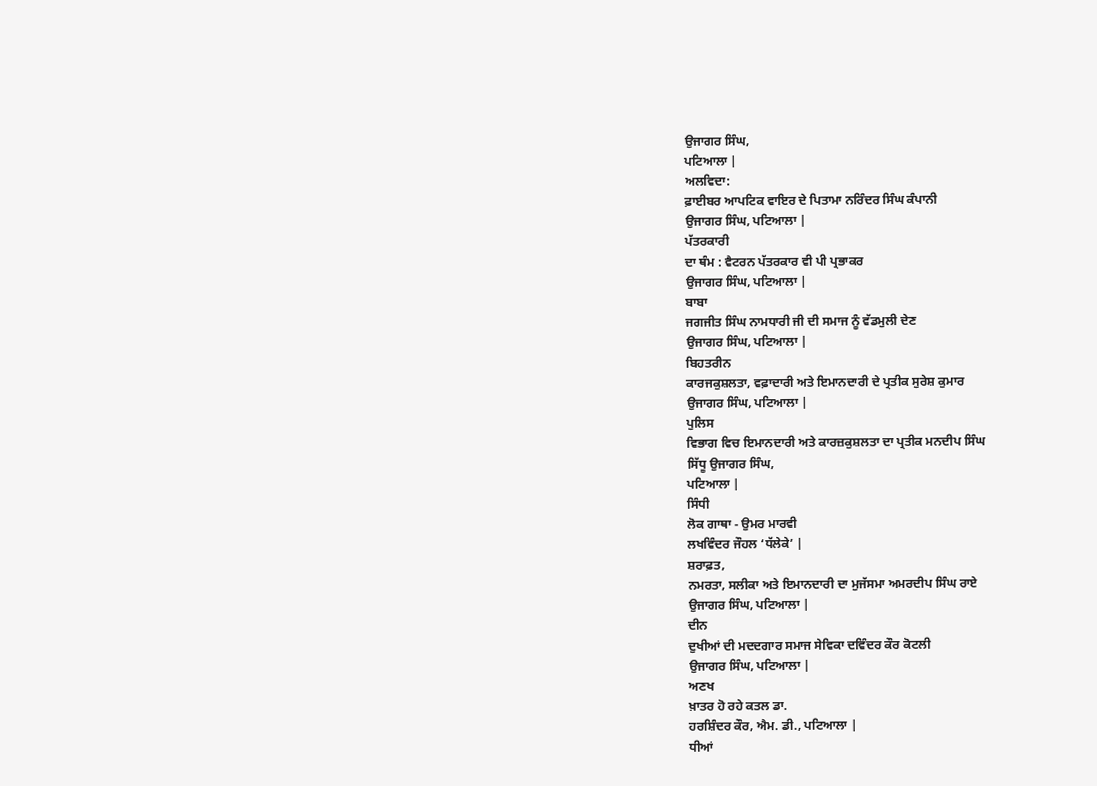ਉਜਾਗਰ ਸਿੰਘ,
ਪਟਿਆਲਾ |
ਅਲਵਿਦਾ:
ਫ਼ਾਈਬਰ ਆਪਟਿਕ ਵਾਇਰ ਦੇ ਪਿਤਾਮਾ ਨਰਿੰਦਰ ਸਿੰਘ ਕੰਪਾਨੀ
ਉਜਾਗਰ ਸਿੰਘ, ਪਟਿਆਲਾ |
ਪੱਤਰਕਾਰੀ
ਦਾ ਥੰਮ : ਵੈਟਰਨ ਪੱਤਰਕਾਰ ਵੀ ਪੀ ਪ੍ਰਭਾਕਰ
ਉਜਾਗਰ ਸਿੰਘ, ਪਟਿਆਲਾ |
ਬਾਬਾ
ਜਗਜੀਤ ਸਿੰਘ ਨਾਮਧਾਰੀ ਜੀ ਦੀ ਸਮਾਜ ਨੂੰ ਵੱਡਮੁਲੀ ਦੇਣ
ਉਜਾਗਰ ਸਿੰਘ, ਪਟਿਆਲਾ |
ਬਿਹਤਰੀਨ
ਕਾਰਜਕੁਸ਼ਲਤਾ, ਵਫ਼ਾਦਾਰੀ ਅਤੇ ਇਮਾਨਦਾਰੀ ਦੇ ਪ੍ਰਤੀਕ ਸੁਰੇਸ਼ ਕੁਮਾਰ
ਉਜਾਗਰ ਸਿੰਘ, ਪਟਿਆਲਾ |
ਪੁਲਿਸ
ਵਿਭਾਗ ਵਿਚ ਇਮਾਨਦਾਰੀ ਅਤੇ ਕਾਰਜ਼ਕੁਸ਼ਲਤਾ ਦਾ ਪ੍ਰਤੀਕ ਮਨਦੀਪ ਸਿੰਘ
ਸਿੱਧੂ ਉਜਾਗਰ ਸਿੰਘ,
ਪਟਿਆਲਾ |
ਸਿੰਧੀ
ਲੋਕ ਗਾਥਾ - ਉਮਰ ਮਾਰਵੀ
ਲਖਵਿੰਦਰ ਜੌਹਲ ‘ਧੱਲੇਕੇ’ |
ਸ਼ਰਾਫ਼ਤ,
ਨਮਰਤਾ, ਸਲੀਕਾ ਅਤੇ ਇਮਾਨਦਾਰੀ ਦਾ ਮੁਜੱਸਮਾ ਅਮਰਦੀਪ ਸਿੰਘ ਰਾਏ
ਉਜਾਗਰ ਸਿੰਘ, ਪਟਿਆਲਾ |
ਦੀਨ
ਦੁਖੀਆਂ ਦੀ ਮਦਦਗਾਰ ਸਮਾਜ ਸੇਵਿਕਾ ਦਵਿੰਦਰ ਕੌਰ ਕੋਟਲੀ
ਉਜਾਗਰ ਸਿੰਘ, ਪਟਿਆਲਾ |
ਅਣਖ
ਖ਼ਾਤਰ ਹੋ ਰਹੇ ਕਤਲ ਡਾ.
ਹਰਸ਼ਿੰਦਰ ਕੌਰ, ਐਮ. ਡੀ., ਪਟਿਆਲਾ |
ਧੀਆਂ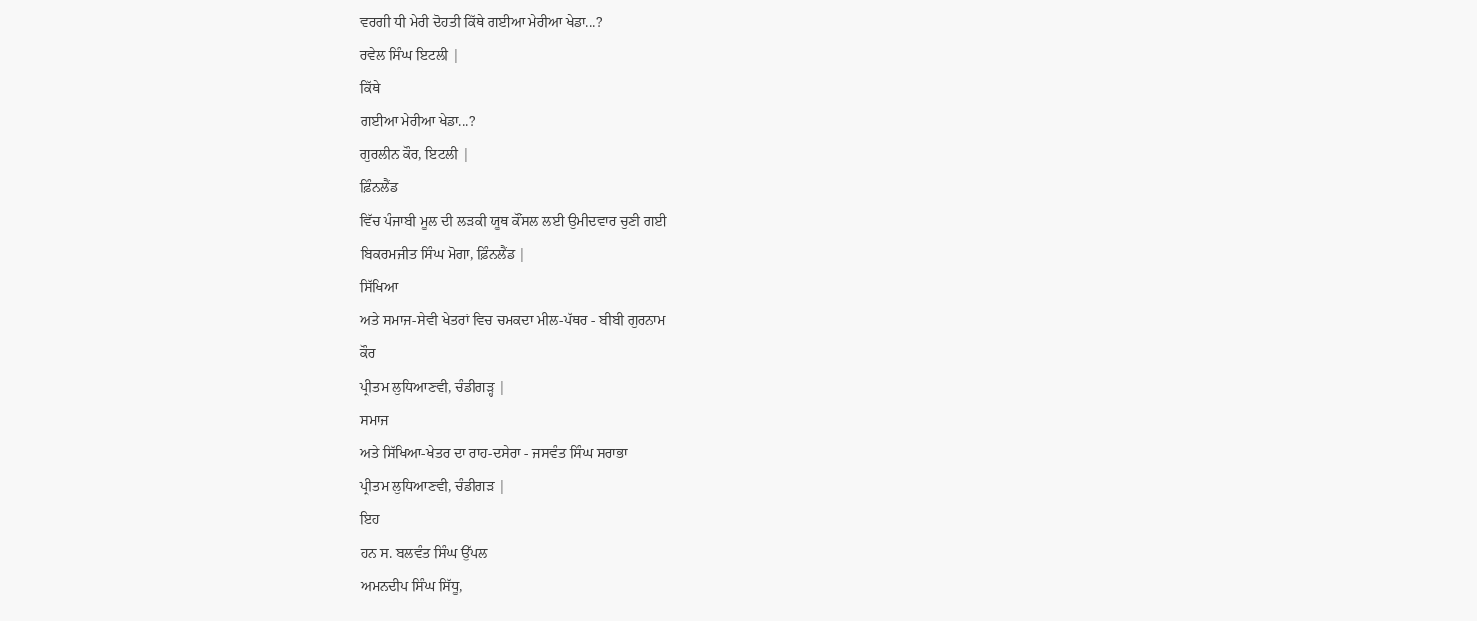ਵਰਗੀ ਧੀ ਮੇਰੀ ਦੋਹਤੀ ਕਿੱਥੇ ਗਈਆ ਮੇਰੀਆ ਖੇਡਾ...?
ਰਵੇਲ ਸਿੰਘ ਇਟਲੀ |
ਕਿੱਥੇ
ਗਈਆ ਮੇਰੀਆ ਖੇਡਾ...?
ਗੁਰਲੀਨ ਕੌਰ, ਇਟਲੀ |
ਫ਼ਿੰਨਲੈਂਡ
ਵਿੱਚ ਪੰਜਾਬੀ ਮੂਲ ਦੀ ਲੜਕੀ ਯੂਥ ਕੌਂਸਲ ਲਈ ਉਮੀਦਵਾਰ ਚੁਣੀ ਗਈ
ਬਿਕਰਮਜੀਤ ਸਿੰਘ ਮੋਗਾ, ਫ਼ਿੰਨਲੈਂਡ |
ਸਿੱਖਿਆ
ਅਤੇ ਸਮਾਜ-ਸੇਵੀ ਖੇਤਰਾਂ ਵਿਚ ਚਮਕਦਾ ਮੀਲ-ਪੱਥਰ - ਬੀਬੀ ਗੁਰਨਾਮ
ਕੌਰ
ਪ੍ਰੀਤਮ ਲੁਧਿਆਣਵੀ, ਚੰਡੀਗੜ੍ਹ |
ਸਮਾਜ
ਅਤੇ ਸਿੱਖਿਆ-ਖੇਤਰ ਦਾ ਰਾਹ-ਦਸੇਰਾ - ਜਸਵੰਤ ਸਿੰਘ ਸਰਾਭਾ
ਪ੍ਰੀਤਮ ਲੁਧਿਆਣਵੀ, ਚੰਡੀਗੜ |
ਇਹ
ਹਨ ਸ. ਬਲਵੰਤ ਸਿੰਘ ਉੱਪਲ
ਅਮਨਦੀਪ ਸਿੰਘ ਸਿੱਧੂ,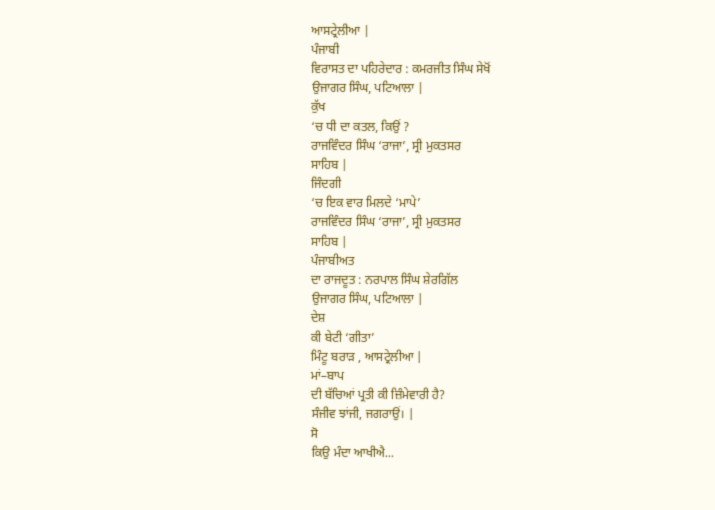ਆਸਟ੍ਰੇਲੀਆ |
ਪੰਜਾਬੀ
ਵਿਰਾਸਤ ਦਾ ਪਹਿਰੇਦਾਰ : ਕਮਰਜੀਤ ਸਿੰਘ ਸੇਖੋਂ
ਉਜਾਗਰ ਸਿੰਘ, ਪਟਿਆਲਾ |
ਕੁੱਖ
‘ਚ ਧੀ ਦਾ ਕਤਲ, ਕਿਉਂ ?
ਰਾਜਵਿੰਦਰ ਸਿੰਘ ‘ਰਾਜਾ’, ਸ੍ਰੀ ਮੁਕਤਸਰ
ਸਾਹਿਬ |
ਜਿੰਦਗੀ
‘ਚ ਇਕ ਵਾਰ ਮਿਲਦੇ ‘ਮਾਪੇ’
ਰਾਜਵਿੰਦਰ ਸਿੰਘ ‘ਰਾਜਾ’, ਸ੍ਰੀ ਮੁਕਤਸਰ
ਸਾਹਿਬ |
ਪੰਜਾਬੀਅਤ
ਦਾ ਰਾਜਦੂਤ : ਨਰਪਾਲ ਸਿੰਘ ਸ਼ੇਰਗਿੱਲ
ਉਜਾਗਰ ਸਿੰਘ, ਪਟਿਆਲਾ |
ਦੇਸ਼
ਕੀ ਬੇਟੀ ‘ਗੀਤਾ’
ਮਿੰਟੂ ਬਰਾੜ , ਆਸਟ੍ਰੇਲੀਆ |
ਮਾਂ–ਬਾਪ
ਦੀ ਬੱਚਿਆਂ ਪ੍ਰਤੀ ਕੀ ਜ਼ਿੰਮੇਵਾਰੀ ਹੈ?
ਸੰਜੀਵ ਝਾਂਜੀ, ਜਗਰਾਉਂ। |
ਸੋ
ਕਿਉ ਮੰਦਾ ਆਖੀਐ...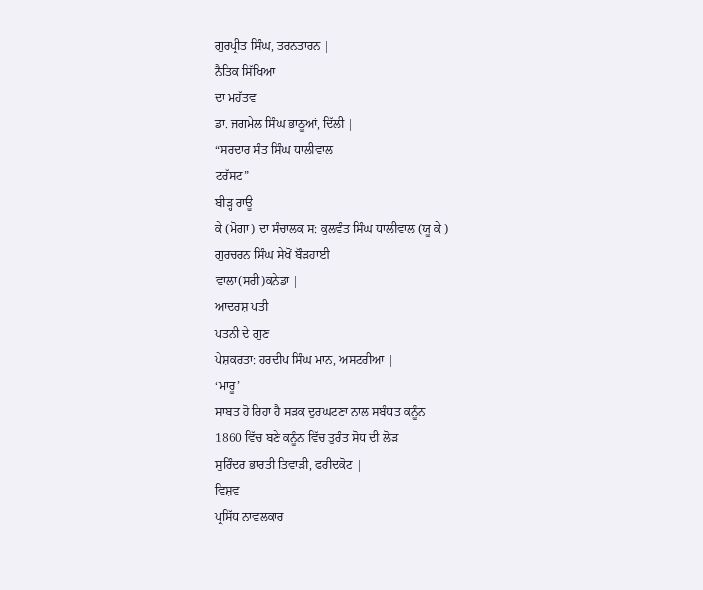ਗੁਰਪ੍ਰੀਤ ਸਿੰਘ, ਤਰਨਤਾਰਨ |
ਨੈਤਿਕ ਸਿੱਖਿਆ
ਦਾ ਮਹੱਤਵ
ਡਾ. ਜਗਮੇਲ ਸਿੰਘ ਭਾਠੂਆਂ, ਦਿੱਲੀ |
“ਸਰਦਾਰ ਸੰਤ ਸਿੰਘ ਧਾਲੀਵਾਲ
ਟਰੱਸਟ”
ਬੀੜ੍ਹ ਰਾਊ
ਕੇ (ਮੋਗਾ) ਦਾ ਸੰਚਾਲਕ ਸ: ਕੁਲਵੰਤ ਸਿੰਘ ਧਾਲੀਵਾਲ (ਯੂ ਕੇ )
ਗੁਰਚਰਨ ਸਿੰਘ ਸੇਖੋਂ ਬੌੜਹਾਈ
ਵਾਲਾ(ਸਰੀ)ਕਨੇਡਾ |
ਆਦਰਸ਼ ਪਤੀ
ਪਤਨੀ ਦੇ ਗੁਣ
ਪੇਸ਼ਕਰਤਾ: ਹਰਦੀਪ ਸਿੰਘ ਮਾਨ, ਅਸਟਰੀਆ |
‘ਮਾਰੂ’
ਸਾਬਤ ਹੋ ਰਿਹਾ ਹੈ ਸੜਕ ਦੁਰਘਟਣਾ ਨਾਲ ਸਬੰਧਤ ਕਨੂੰਨ
1860 ਵਿੱਚ ਬਣੇ ਕਨੂੰਨ ਵਿੱਚ ਤੁਰੰਤ ਸੋਧ ਦੀ ਲੋੜ
ਸੁਰਿੰਦਰ ਭਾਰਤੀ ਤਿਵਾੜੀ, ਫਰੀਦਕੋਟ |
ਵਿਸ਼ਵ
ਪ੍ਰਸਿੱਧ ਨਾਵਲਕਾਰ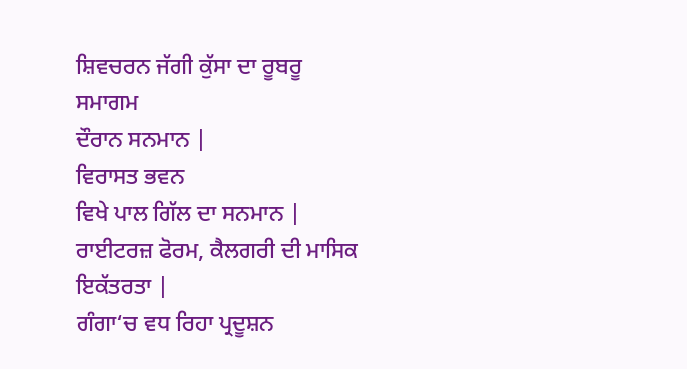ਸ਼ਿਵਚਰਨ ਜੱਗੀ ਕੁੱਸਾ ਦਾ ਰੂਬਰੂ ਸਮਾਗਮ
ਦੌਰਾਨ ਸਨਮਾਨ |
ਵਿਰਾਸਤ ਭਵਨ
ਵਿਖੇ ਪਾਲ ਗਿੱਲ ਦਾ ਸਨਮਾਨ |
ਰਾਈਟਰਜ਼ ਫੋਰਮ, ਕੈਲਗਰੀ ਦੀ ਮਾਸਿਕ ਇਕੱਤਰਤਾ |
ਗੰਗਾ‘ਚ ਵਧ ਰਿਹਾ ਪ੍ਰਦੂਸ਼ਨ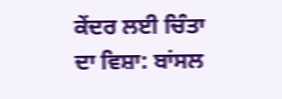ਕੇਂਦਰ ਲਈ ਚਿੰਤਾ ਦਾ ਵਿਸ਼ਾ: ਬਾਂਸਲ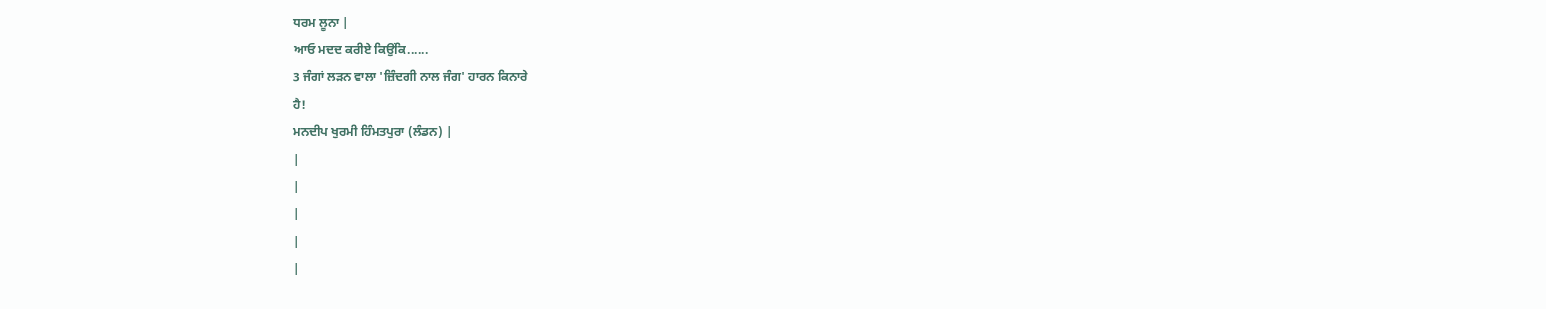ਧਰਮ ਲੂਨਾ |
ਆਓ ਮਦਦ ਕਰੀਏ ਕਿਉਂਕਿ......
3 ਜੰਗਾਂ ਲੜਨ ਵਾਲਾ 'ਜ਼ਿੰਦਗੀ ਨਾਲ ਜੰਗ' ਹਾਰਨ ਕਿਨਾਰੇ
ਹੈ!
ਮਨਦੀਪ ਖੁਰਮੀ ਹਿੰਮਤਪੁਰਾ (ਲੰਡਨ) |
|
|
|
|
|